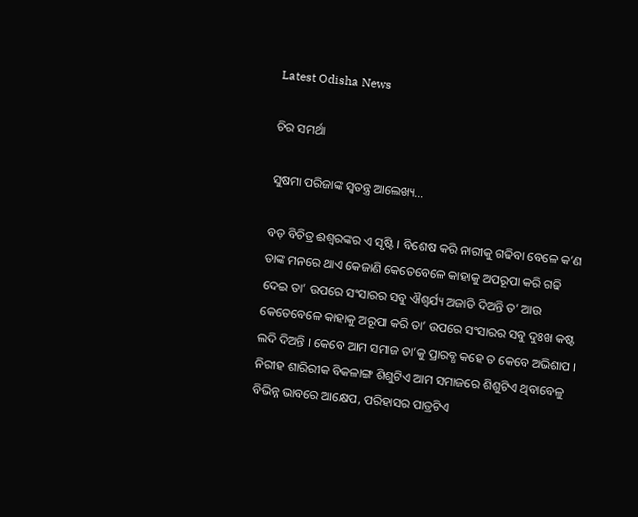Latest Odisha News

ଚିର ସମର୍ଥା

ସୁଷମା ପରିଜାଙ୍କ ସ୍ୱତନ୍ତ୍ର ଆଲେଖ୍ୟ…

ବଡ଼ ବିଚିତ୍ର ଈଶ୍ଵରଙ୍କର ଏ ସୃଷ୍ଟି । ବିଶେଷ କରି ନାରୀକୁ ଗଢିବା ବେଳେ କ’ଣ ତାଙ୍କ ମନରେ ଥାଏ କେଜାଣି କେତେବେଳେ କାହାକୁ ଅପରୂପା କରି ଗଢି ଦେଇ ତା’ ଉପରେ ସଂସାରର ସବୁ ଐଶ୍ୱର୍ଯ୍ୟ ଅଜାଡି ଦିଅନ୍ତି ତ’ ଆଉ କେତେବେଳେ କାହାକୁ ଅରୂପା କରି ତା’ ଉପରେ ସଂସାରର ସବୁ ଦୁଃଖ କଷ୍ଟ ଲଦି ଦିଅନ୍ତି । କେବେ ଆମ ସମାଜ ତା’କୁ ପ୍ରାରବ୍ଧ କହେ ତ କେବେ ଅଭିଶାପ । ନିରୀହ ଶାରିରୀକ ବିକଳାଙ୍ଗ ଶିଶୁଟିଏ ଆମ ସମାଜରେ ଶିଶୁଟିଏ ଥିବାବେଳୁ ବିଭିନ୍ନ ଭାବରେ ଆକ୍ଷେପ, ପରିହାସର ପାତ୍ରଟିଏ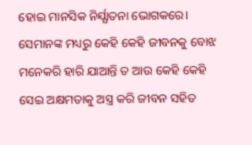ହୋଇ ମାନସିକ ନିର୍ଯ୍ଯାତନା ଭୋଗକରେ। ସେମାନଙ୍କ ମଧ୍ୟରୁ କେହି କେହି ଜୀବନକୁ ବୋଝ ମନେକରି ହାରି ଯାଆନ୍ତି ତ ଆଉ କେହି କେହି ସେଇ ଅକ୍ଷମତାକୁ ଅସ୍ତ୍ର କରି ଜୀବନ ସହିତ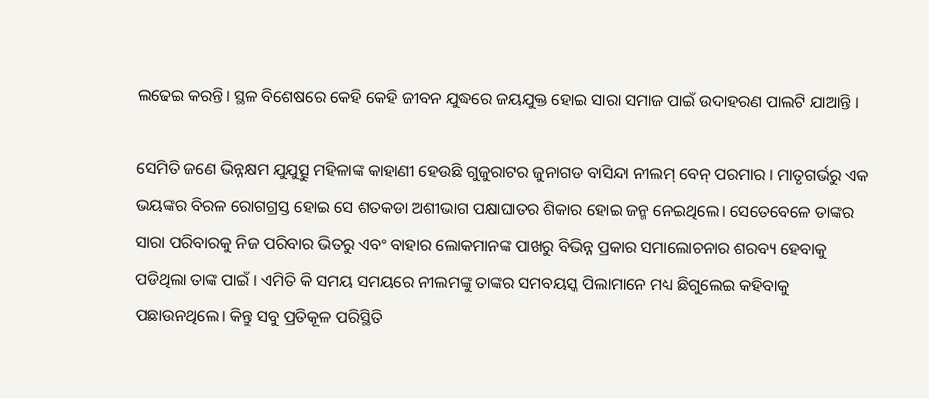ଲଢେଇ କରନ୍ତି। ସ୍ଥଳ ବିଶେଷରେ କେହି କେହି ଜୀବନ ଯୁଦ୍ଧରେ ଜୟଯୁକ୍ତ ହୋଇ ସାରା ସମାଜ ପାଇଁ ଉଦାହରଣ ପାଲଟି ଯାଆନ୍ତି ।

ସେମିତି ଜଣେ ଭିନ୍ନକ୍ଷମ ଯୁଯୁତ୍ସୁ ମହିଳାଙ୍କ କାହାଣୀ ହେଉଛି ଗୁଜୁରାଟର ଜୁନାଗଡ ବାସିନ୍ଦା ନୀଲମ୍ ବେନ୍ ପରମାର । ମାତୃଗର୍ଭରୁ ଏକ ଭୟଙ୍କର ବିରଳ ରୋଗଗ୍ରସ୍ତ ହୋଇ ସେ ଶତକଡା ଅଶୀଭାଗ ପକ୍ଷାଘାତର ଶିକାର ହୋଇ ଜନ୍ମ ନେଇଥିଲେ। ସେତେବେଳେ ତାଙ୍କର ସାରା ପରିବାରକୁ ନିଜ ପରିବାର ଭିତରୁ ଏବଂ ବାହାର ଲୋକମାନଙ୍କ ପାଖରୁ ବିଭିନ୍ନ ପ୍ରକାର ସମାଲୋଚନାର ଶରବ୍ୟ ହେବାକୁ ପଡିଥିଲା ତାଙ୍କ ପାଇଁ । ଏମିତି କି ସମୟ ସମୟରେ ନୀଲମଙ୍କୁ ତାଙ୍କର ସମବୟସ୍କ ପିଲାମାନେ ମଧ୍ୟ ଛିଗୁଲେଇ କହିବାକୁ ପଛାଉନଥିଲେ। କିନ୍ତୁ ସବୁ ପ୍ରତିକୂଳ ପରିସ୍ଥିତି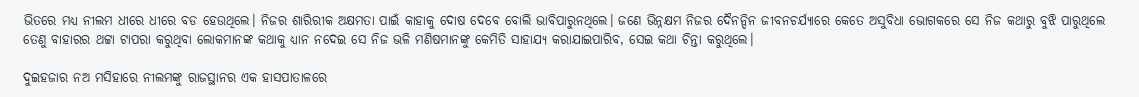ଭିତରେ ମଧ୍ୟ ନୀଲମ ଧୀରେ ଧୀରେ ବଡ ହେଉଥିଲେ। ନିଜର ଶାରିରୀକ ଅକ୍ଷମତା ପାଇଁ କାହାକୁ ଦୋଷ ଦେବେ ବୋଲି ଭାବିପାରୁନଥିଲେ। ଜଣେ ଭିନ୍ନକ୍ଷମ ନିଜର ଦୈନନ୍ଦିନ ଜୀବନଚର୍ଯ୍ୟାରେ କେତେ ଅସୁବିଧା ଭୋଗକରେ ସେ ନିଜ କଥାରୁ ବୁଝି ପାରୁଥିଲେ ତେଣୁ ବାହାରର ଥଟ୍ଟା ଟାପରା କରୁଥିବା ଲୋକମାନଙ୍କ କଥାକୁ ଧ୍ୟାନ ନଦେଇ ସେ ନିଜ ଭଳି ମଣିଷମାନଙ୍କୁ କେମିତି ସାହାଯ୍ୟ କରାଯାଇପାରିବ, ସେଇ କଥା ଚିନ୍ତା କରୁଥିଲେ।

ଦୁଇହଜାର ନଅ ମସିହାରେ ନୀଲମଙ୍କୁ ରାଜସ୍ଥାନର ଏକ ହାସପାତାଳରେ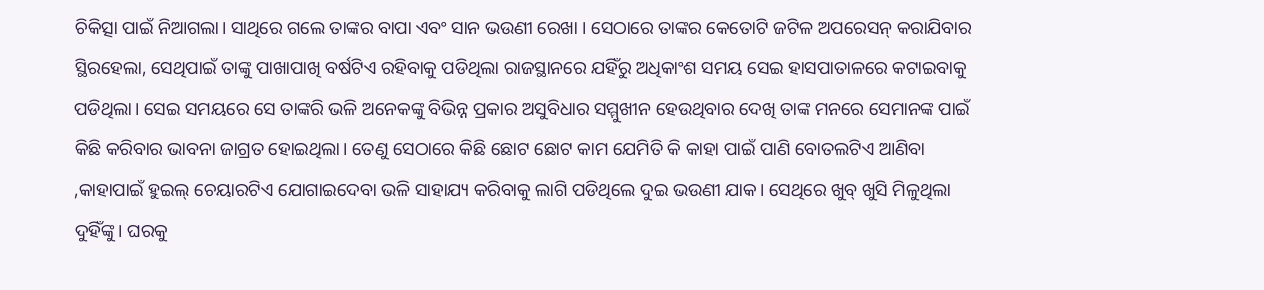ଚିକିତ୍ସା ପାଇଁ ନିଆଗଲା। ସାଥିରେ ଗଲେ ତାଙ୍କର ବାପା ଏବଂ ସାନ ଭଉଣୀ ରେଖା । ସେଠାରେ ତାଙ୍କର କେତୋଟି ଜଟିଳ ଅପରେସନ୍ କରାଯିବାର ସ୍ଥିରହେଲା, ସେଥିପାଇଁ ତାଙ୍କୁ ପାଖାପାଖି ବର୍ଷଟିଏ ରହିବାକୁ ପଡିଥିଲା ରାଜସ୍ଥାନରେ ଯହିଁରୁ ଅଧିକାଂଶ ସମୟ ସେଇ ହାସପାତାଳରେ କଟାଇବାକୁ ପଡିଥିଲା। ସେଇ ସମୟରେ ସେ ତାଙ୍କରି ଭଳି ଅନେକଙ୍କୁ ବିଭିନ୍ନ ପ୍ରକାର ଅସୁବିଧାର ସମ୍ମୁଖୀନ ହେଉଥିବାର ଦେଖି ତାଙ୍କ ମନରେ ସେମାନଙ୍କ ପାଇଁ କିଛି କରିବାର ଭାବନା ଜାଗ୍ରତ ହୋଇଥିଲା। ତେଣୁ ସେଠାରେ କିଛି ଛୋଟ ଛୋଟ କାମ ଯେମିତି କି କାହା ପାଇଁ ପାଣି ବୋତଲଟିଏ ଆଣିବା ,କାହାପାଇଁ ହୁଇଲ୍ ଚେୟାରଟିଏ ଯୋଗାଇଦେବା ଭଳି ସାହାଯ୍ୟ କରିବାକୁ ଲାଗି ପଡିଥିଲେ ଦୁଇ ଭଉଣୀ ଯାକ। ସେଥିରେ ଖୁବ୍ ଖୁସି ମିଳୁଥିଲା ଦୁହିଁଙ୍କୁ। ଘରକୁ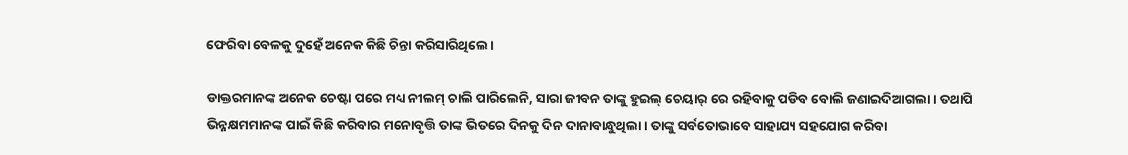ଫେରିବା ବେଳକୁ ଦୁହେଁ ଅନେକ କିଛି ଚିନ୍ତା କରିସାରିଥିଲେ।

ଡାକ୍ତରମାନଙ୍କ ଅନେକ ଚେଷ୍ଟା ପରେ ମଧ୍ୟ ନୀଲମ୍ ଚାଲି ପାରିଲେନି, ସାରା ଜୀବନ ତାଙ୍କୁ ହୁଇଲ୍ ଚେୟାର୍ ରେ ରହିବାକୁ ପଡିବ ବୋଲି ଜଣାଇଦିଆଗଲା। ତଥାପି ଭିନ୍ନକ୍ଷମମାନଙ୍କ ପାଇଁ କିଛି କରିବାର ମନୋବୃତ୍ତି ତାଙ୍କ ଭିତରେ ଦିନକୁ ଦିନ ଦାନାବାନ୍ଧୁଥିଲା। ତାଙ୍କୁ ସର୍ବତୋଭାବେ ସାହାଯ୍ୟ ସହଯୋଗ କରିବା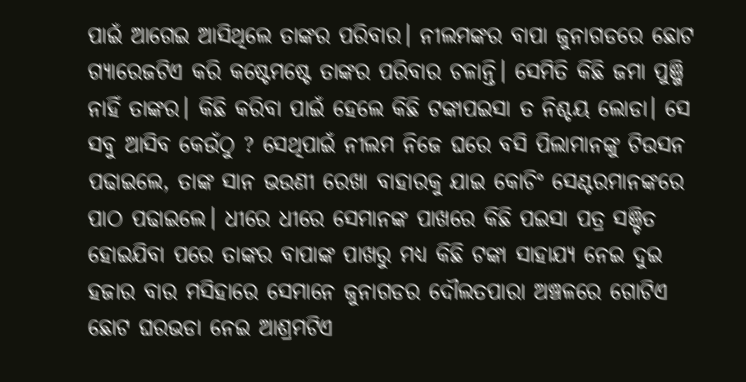ପାଇଁ ଆଗେଇ ଆସିଥିଲେ ତାଙ୍କର ପରିବାର। ନୀଲମଙ୍କର ବାପା ଜୁନାଗଡରେ ଛୋଟ ଗ୍ୟାରେଜଟିଏ କରି କଷ୍ଟେମଷ୍ଟେ ତାଙ୍କର ପରିବାର ଚଳାନ୍ତି। ସେମିତି କିଛି ଜମା ପୁଞ୍ଜି ନାହିଁ ତାଙ୍କର। କିଛି କରିବା ପାଇଁ ହେଲେ କିଛି ଟଙ୍କାପଇସା ତ ନିଶ୍ଚୟ ଲୋଡା। ସେ ସବୁ ଆସିବ କେଉଁଠୁ ? ସେଥିପାଇଁ ନୀଲମ ନିଜେ ଘରେ ବସି ପିଲାମାନଙ୍କୁ ଟିଉସନ ପଢାଇଲେ, ତାଙ୍କ ସାନ ଭଉଣୀ ରେଖା ବାହାରକୁ ଯାଇ କୋଚିଂ ସେଣ୍ଟରମାନଙ୍କରେ ପାଠ ପଢାଇଲେ। ଧୀରେ ଧୀରେ ସେମାନଙ୍କ ପାଖରେ କିଛି ପଇସା ପତ୍ର ସଞ୍ଚିତ ହୋଇଯିବା ପରେ ତାଙ୍କର ବାପାଙ୍କ ପାଖରୁ ମଧ୍ୟ କିଛି ଟଙ୍କା ସାହାଯ୍ୟ ନେଇ ଦୁଇ ହଜାର ବାର ମସିହାରେ ସେମାନେ ଜୁନାଗଡର ଦୌଲତପାରା ଅଞ୍ଚଳରେ ଗୋଟିଏ ଛୋଟ ଘରଭଡା ନେଇ ଆଶ୍ରମଟିଏ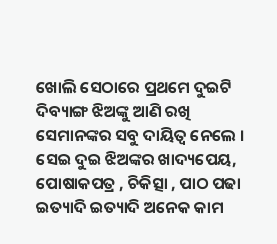ଖୋଲି ସେଠାରେ ପ୍ରଥମେ ଦୁଇଟି ଦିବ୍ୟାଙ୍ଗ ଝିଅଙ୍କୁ ଆଣି ରଖି ସେମାନଙ୍କର ସବୁ ଦାୟିତ୍ଵ ନେଲେ । ସେଇ ଦୁଇ ଝିଅଙ୍କର ଖାଦ୍ୟପେୟ, ପୋଷାକପତ୍ର , ଚିକିତ୍ସା , ପାଠ ପଢା ଇତ୍ୟାଦି ଇତ୍ୟାଦି ଅନେକ କାମ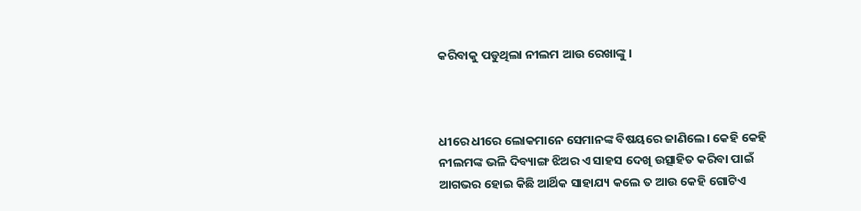କରିବାକୁ ପଡୁଥିଲା ନୀଲମ ଆଉ ରେଖାଙ୍କୁ ।



ଧୀରେ ଧୀରେ ଲୋକମାନେ ସେମାନଙ୍କ ବିଷୟରେ ଜାଣିଲେ। କେହି କେହି ନୀଲମଙ୍କ ଭଳି ଦିବ୍ୟାଙ୍ଗ ଝିଅର ଏ ସାହସ ଦେଖି ଉତ୍ସାହିତ କରିବା ପାଇଁ ଆଗଭର ହୋଇ କିଛି ଆର୍ଥିକ ସାହାଯ୍ୟ କଲେ ତ ଆଉ କେହି ଗୋଟିଏ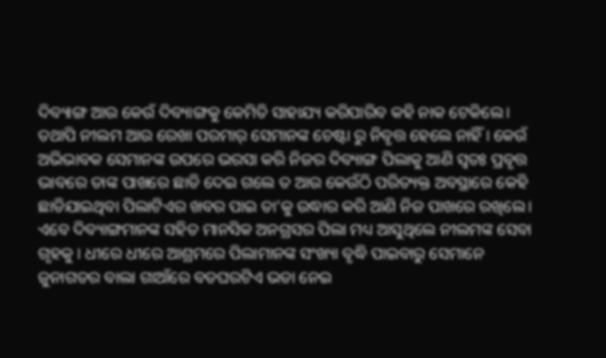ଦିବ୍ୟାଙ୍ଗ ଆଉ କେଉଁ ଦିବ୍ୟାଙ୍ଗକୁ କେମିତି ସାହାଯ୍ୟ କରିପାରିବ କହି ନାକ ଟେକିଲେ। ତଥାପି ନୀଲମ ଆଉ ରେଖା ପରମାର୍ ସେମାନଙ୍କ ଚେଷ୍ଟା ରୁ ନିବୃତ୍ତ ହେଲେ ନାହିଁ । କେଉଁ ଅଭିଭାବକ ସେମାନଙ୍କ ଉପରେ ଭରସା କରି ନିଜର ଦିବ୍ୟାଙ୍ଗ ପିଲାକୁ ଆଣି ସ୍ୱତଃ ପ୍ରବୃତ୍ତ ଭାବରେ ତାଙ୍କ ପାଖରେ ଛାଡି ଦେଇ ଗଲେ ତ ଆଉ କେଉଁଠି ପରିତ୍ୟକ୍ତ ଅବସ୍ଥାରେ କେହି ଛାଡିଯାଇଥିବା ପିଲାଟିଏର ଖବର ପାଇ ତା’କୁ ଉଦ୍ଧାର କରି ଆଣି ନିଜ ପାଖରେ ରଖିଲେ। ଏବେ ଦିବ୍ୟାଙ୍ଗମାନଙ୍କ ସହିତ ମାନସିକ ଅନଗ୍ରସର ପିଲା ମଧ୍ୟ ଆସୁଥିଲେ ନୀଲମଙ୍କ ସେବା ଗୃହକୁ । ଧୀରେ ଧୀରେ ଆଶ୍ରମରେ ପିଲାମାନଙ୍କ ସଂଖ୍ୟା ବୃଦ୍ଧି ପାଇବାରୁ ସେମାନେ ଜୁନାଗଡର ବାଲା ଗାଆଁରେ ବଡଘରଟିଏ ଭଡା ନେଇ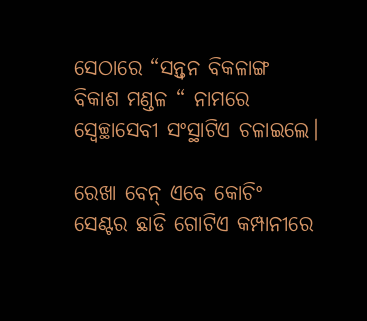ସେଠାରେ “ସନ୍ତ୍ୱନ ବିକଳାଙ୍ଗ ବିକାଶ ମଣ୍ଡଳ “ ନାମରେ ସ୍ୱେଚ୍ଛାସେବୀ ସଂସ୍ଥାଟିଏ ଚଳାଇଲେ।

ରେଖା ବେନ୍ ଏବେ କୋଚିଂ ସେଣ୍ଟର ଛାଡି ଗୋଟିଏ କମ୍ପାନୀରେ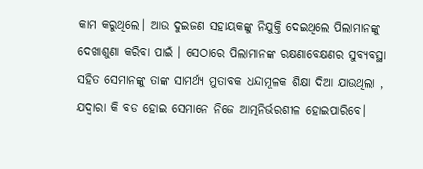କାମ କରୁଥିଲେ। ଆଉ ଦୁଇଜଣ ସହାୟକଙ୍କୁ ନିଯୁକ୍ତି ଦେଇଥିଲେ ପିଲାମାନଙ୍କୁ ଦେଖାଶୁଣା କରିବା ପାଇଁ । ସେଠାରେ ପିଲାମାନଙ୍କ ରକ୍ଷଣାବେକ୍ଷଣର ସୁବ୍ୟବସ୍ଥା ସହିତ ସେମାନଙ୍କୁ ତାଙ୍କ ସାମର୍ଥ୍ୟ ମୁତାବକ ଧନ୍ଦାମୂଳକ ଶିକ୍ଷା ଦିଆ ଯାଉଥିଲା , ଯଦ୍ୱାରା କି ବଡ ହୋଇ ସେମାନେ ନିଜେ ଆତ୍ମନିର୍ଭରଶୀଳ ହୋଇପାରିବେ।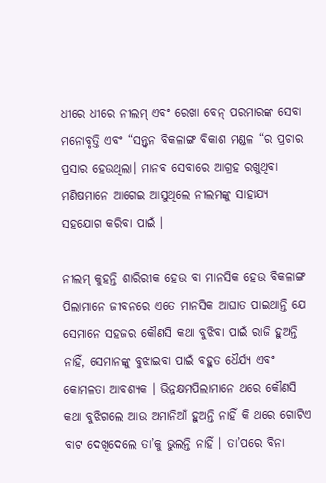ଧୀରେ ଧୀରେ ନୀଲମ୍ ଏବଂ ରେଖା ବେନ୍ ପରମାରଙ୍କ ସେବା ମନୋବୃତ୍ତି ଏବଂ “ସନ୍ତ୍ୱନ ବିକଳାଙ୍ଗ ବିକାଶ ମଣ୍ଡଳ “ର ପ୍ରଚାର ପ୍ରସାର ହେଉଥିଲା। ମାନବ ସେବାରେ ଆଗ୍ରହ ରଖୁଥିବା ମଣିଷମାନେ ଆଗେଇ ଆସୁଥିଲେ ନୀଲମଙ୍କୁ ସାହାଯ୍ୟ ସହଯୋଗ କରିବା ପାଇଁ ।

ନୀଲମ୍ କୁହନ୍ତି ଶାରିରୀକ ହେଉ ବା ମାନସିକ ହେଉ ବିକଳାଙ୍ଗ ପିଲାମାନେ ଜୀବନରେ ଏତେ ମାନସିକ ଆଘାତ ପାଇଥାନ୍ତି ଯେ ସେମାନେ ସହଜର କୌଣସି କଥା ବୁଝିବା ପାଇଁ ରାଜି ହୁଅନ୍ତି ନାହିଁ, ସେମାନଙ୍କୁ ବୁଝାଇବା ପାଇଁ ବହୁତ ଧୈର୍ଯ୍ୟ ଏବଂ କୋମଳତା ଆବଶ୍ୟକ । ଭିନ୍ନକ୍ଷମପିଲାମାନେ ଥରେ କୌଣସି କଥା ବୁଝିଗଲେ ଆଉ ଅମାନିଆଁ ହୁଅନ୍ତି ନାହିଁ କି ଥରେ ଗୋଟିଏ ବାଟ ଦେଖିଦେଲେ ତା’କୁ ଭୁଲନ୍ତି ନାହିଁ । ତା’ପରେ ବିନା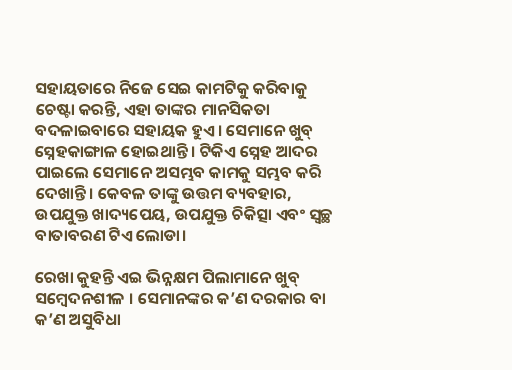ସହାୟତାରେ ନିଜେ ସେଇ କାମଟିକୁ କରିବାକୁ ଚେଷ୍ଟା କରନ୍ତି, ଏହା ତାଙ୍କର ମାନସିକତା ବଦଳାଇବାରେ ସହାୟକ ହୁଏ। ସେମାନେ ଖୁବ୍ ସ୍ନେହକାଙ୍ଗାଳ ହୋଇଥାନ୍ତି । ଟିକିଏ ସ୍ନେହ ଆଦର ପାଇଲେ ସେମାନେ ଅସମ୍ଭବ କାମକୁ ସମ୍ଭବ କରି ଦେଖାନ୍ତି। କେବଳ ତାଙ୍କୁ ଉତ୍ତମ ବ୍ୟବହାର, ଉପଯୁକ୍ତ ଖାଦ୍ୟପେୟ, ଉପଯୁକ୍ତ ଚିକିତ୍ସା ଏବଂ ସ୍ୱଚ୍ଛ ବାତାବରଣ ଟିଏ ଲୋଡା।

ରେଖା କୁହନ୍ତି ଏଇ ଭିନ୍ନକ୍ଷମ ପିଲାମାନେ ଖୁବ୍ ସମ୍ବେଦନଶୀଳ । ସେମାନଙ୍କର କ’ଣ ଦରକାର ବା କ’ଣ ଅସୁବିଧା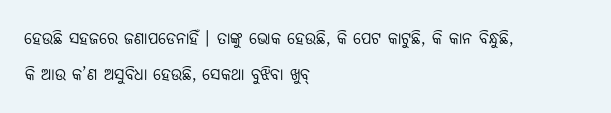ହେଉଛି ସହଜରେ ଜଣାପଡେନାହିଁ । ତାଙ୍କୁ ଭୋକ ହେଉଛି, କି ପେଟ କାଟୁଛି, କି କାନ ବିନ୍ଧୁଛି, କି ଆଉ କ’ଣ ଅସୁବିଧା ହେଉଛି, ସେକଥା ବୁଝିବା ଖୁବ୍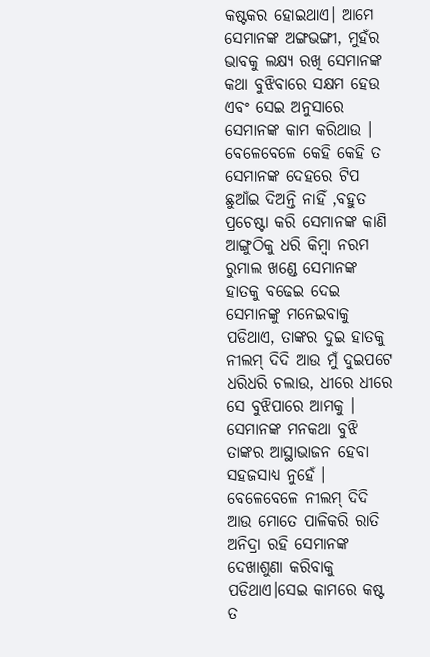କଷ୍ଟକର ହୋଇଥାଏ। ଆମେ ସେମାନଙ୍କ ଅଙ୍ଗଭଙ୍ଗୀ, ମୁହଁର ଭାବକୁ ଲକ୍ଷ୍ୟ ରଖି ସେମାନଙ୍କ କଥା ବୁଝିବାରେ ସକ୍ଷମ ହେଉ ଏବଂ ସେଇ ଅନୁସାରେ ସେମାନଙ୍କ କାମ କରିଥାଉ । ବେଳେବେଳେ କେହି କେହି ତ ସେମାନଙ୍କ ଦେହରେ ଟିପ ଛୁଆଁଇ ଦିଅନ୍ତି ନାହିଁ ,ବହୁତ ପ୍ରଚେଷ୍ଟା କରି ସେମାନଙ୍କ କାଣି ଆଙ୍ଗୁଠିକୁ ଧରି କିମ୍ବା ନରମ ରୁମାଲ ଖଣ୍ଡେ ସେମାନଙ୍କ ହାତକୁ ବଢେଇ ଦେଇ ସେମାନଙ୍କୁ ମନେଇବାକୁ ପଡିଥାଏ, ତାଙ୍କର ଦୁଇ ହାତକୁ ନୀଲମ୍ ଦିଦି ଆଉ ମୁଁ ଦୁଇପଟେ ଧରିଧରି ଚଲାଉ, ଧୀରେ ଧୀରେ ସେ ବୁଝିପାରେ ଆମକୁ । ସେମାନଙ୍କ ମନକଥା ବୁଝି ତାଙ୍କର ଆସ୍ଥାଭାଜନ ହେବା ସହଜସାଧ୍ୟ ନୁହେଁ । ବେଳେବେଳେ ନୀଲମ୍ ଦିଦି ଆଉ ମୋତେ ପାଳିକରି ରାତି ଅନିଦ୍ରା ରହି ସେମାନଙ୍କ ଦେଖାଶୁଣା କରିବାକୁ ପଡିଥାଏ।ସେଇ କାମରେ କଷ୍ଟ ତ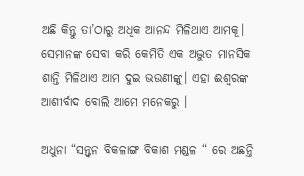ଅଛି କିନ୍ତୁ ତା’ଠାରୁ ଅଧିକ ଆନନ୍ଦ ମିଳିଥାଏ ଆମକୂ। ସେମାନଙ୍କ ସେବା କରି କେମିତି ଏକ ଅଦ୍ଭୁତ ମାନସିକ ଶାନ୍ତି ମିଳିଥାଏ ଆମ ଦୁଇ ଭଉଣୀଙ୍କୁ। ଏହା ଈଶ୍ବରଙ୍କ ଆଶୀର୍ବାଦ ବୋଲି ଆମେ ମନେକରୁ ।

ଅଧୁନା “ସନ୍ତ୍ୱନ ବିକଳାଙ୍ଗ ବିକାଶ ମଣ୍ଡଳ “ ରେ ଅଛନ୍ତି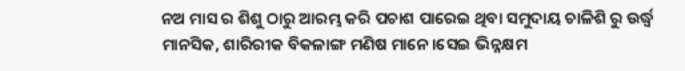ନଅ ମାସ ର ଶିଶୁ ଠାରୁ ଆରମ୍ଭ କରି ପଚାଶ ପାରେଇ ଥିବା ସମୁଦାୟ ଚାଳିଶି ରୁ ଉର୍ଦ୍ଧ୍ବ ମାନସିକ, ଶାରିରୀକ ବିକଳାଙ୍ଗ ମଣିଷ ମାନେ।ସେଇ ଭିନ୍ନକ୍ଷମ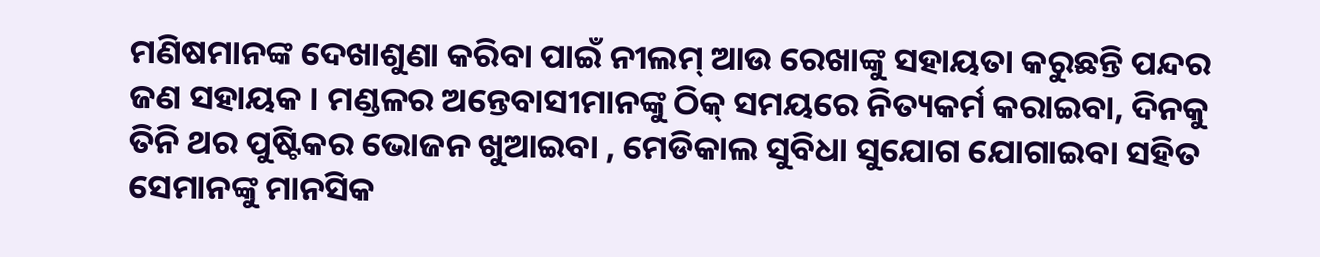ମଣିଷମାନଙ୍କ ଦେଖାଶୁଣା କରିବା ପାଇଁ ନୀଲମ୍ ଆଉ ରେଖାଙ୍କୁ ସହାୟତା କରୁଛନ୍ତି ପନ୍ଦର ଜଣ ସହାୟକ । ମଣ୍ଡଳର ଅନ୍ତେବାସୀମାନଙ୍କୁ ଠିକ୍ ସମୟରେ ନିତ୍ୟକର୍ମ କରାଇବା, ଦିନକୁ ତିନି ଥର ପୁଷ୍ଟିକର ଭୋଜନ ଖୁଆଇବା , ମେଡିକାଲ ସୁବିଧା ସୁଯୋଗ ଯୋଗାଇବା ସହିତ ସେମାନଙ୍କୁ ମାନସିକ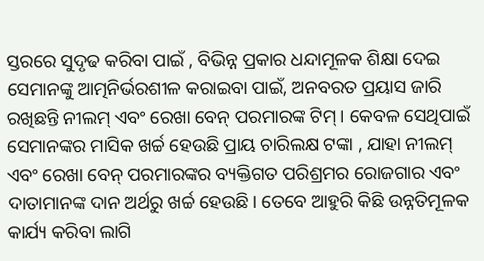ସ୍ତରରେ ସୁଦୃଢ କରିବା ପାଇଁ , ବିଭିନ୍ନ ପ୍ରକାର ଧନ୍ଦାମୂଳକ ଶିକ୍ଷା ଦେଇ ସେମାନଙ୍କୁ ଆତ୍ମନିର୍ଭରଶୀଳ କରାଇବା ପାଇଁ, ଅନବରତ ପ୍ରୟାସ ଜାରି ରଖିଛନ୍ତି ନୀଲମ୍ ଏବଂ ରେଖା ବେନ୍ ପରମାରଙ୍କ ଟିମ୍ । କେବଳ ସେଥିପାଇଁ ସେମାନଙ୍କର ମାସିକ ଖର୍ଚ୍ଚ ହେଉଛି ପ୍ରାୟ ଚାରିଲକ୍ଷ ଟଙ୍କା , ଯାହା ନୀଲମ୍ ଏବଂ ରେଖା ବେନ୍ ପରମାରଙ୍କର ବ୍ୟକ୍ତିଗତ ପରିଶ୍ରମର ରୋଜଗାର ଏବଂ ଦାତାମାନଙ୍କ ଦାନ ଅର୍ଥରୁ ଖର୍ଚ୍ଚ ହେଉଛି। ତେବେ ଆହୁରି କିଛି ଉନ୍ନତିମୂଳକ କାର୍ଯ୍ୟ କରିବା ଲାଗି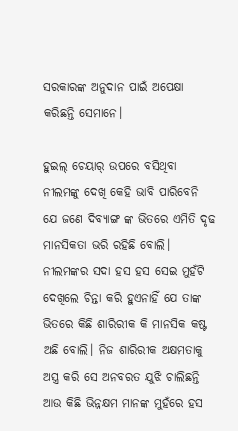ସରକାରଙ୍କ ଅନୁଦାନ ପାଇଁ ଅପେକ୍ଷା କରିଛନ୍ତି ସେମାନେ।

ହୁଇଲ୍ ଚେୟାର୍ ଉପରେ ବସିଥିବା ନୀଲମଙ୍କୁ ଦେଖି କେହି ଭାବି ପାରିବେନି ଯେ ଜଣେ ଦିବ୍ୟାଙ୍ଗ ଙ୍କ ଭିତରେ ଏମିତି ଦୃଢ ମାନସିକତା ଭରି ରହିଛି ବୋଲି। ନୀଲମଙ୍କର ସଦା ହସ ହସ ସେଇ ମୁହଁଟି ଦେଖିଲେ ଚିନ୍ତା କରି ହୁଏନାହିଁ ଯେ ତାଙ୍କ ଭିତରେ କିଛି ଶାରିରୀକ କି ମାନସିକ କଷ୍ଟ ଅଛି ବୋଲି। ନିଜ ଶାରିରୀକ ଅକ୍ଷମତାକୁ ଅସ୍ତ୍ର କରି ସେ ଅନବରତ ଯୁଝି ଚାଲିଛନ୍ତି ଆଉ କିଛି ଭିନ୍ନକ୍ଷମ ମାନଙ୍କ ମୁହଁରେ ହସ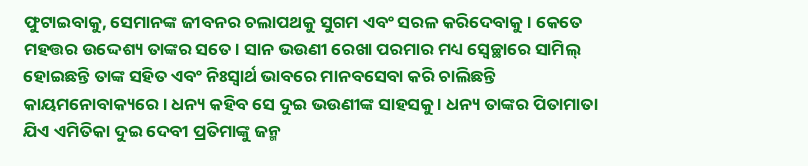ଫୁଟାଇବାକୁ, ସେମାନଙ୍କ ଜୀବନର ଚଲାପଥକୁ ସୁଗମ ଏବଂ ସରଳ କରିଦେବାକୁ । କେତେ ମହତ୍ତର ଉଦ୍ଦେଶ୍ୟ ତାଙ୍କର ସତେ। ସାନ ଭଉଣୀ ରେଖା ପରମାର ମଧ୍ୟ ସ୍ୱେଚ୍ଛାରେ ସାମିଲ୍ ହୋଇଛନ୍ତି ତାଙ୍କ ସହିତ ଏବଂ ନିଃସ୍ୱାର୍ଥ ଭାବରେ ମାନବସେବା କରି ଚାଲିଛନ୍ତି କାୟମନୋବାକ୍ୟରେ । ଧନ୍ୟ କହିବ ସେ ଦୁଇ ଭଉଣୀଙ୍କ ସାହସକୁ । ଧନ୍ୟ ତାଙ୍କର ପିତାମାତା ଯିଏ ଏମିତିକା ଦୁଇ ଦେବୀ ପ୍ରତିମାଙ୍କୁ ଜନ୍ମ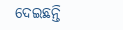ଦେଇଛନ୍ତି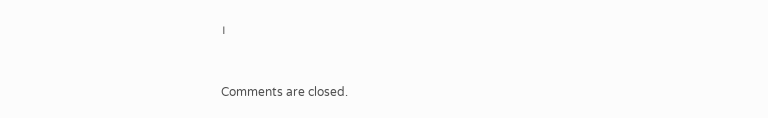।



Comments are closed.